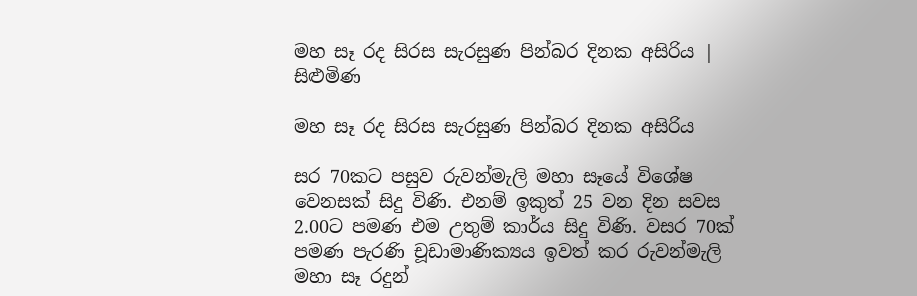මහ සෑ රද සිරස සැරසුණ පින්බර දිනක අසිරිය | සිළුමිණ

මහ සෑ රද සිරස සැරසුණ පින්බර දිනක අසිරිය

සර 70කට පසුව රුවන්මැලි මහා සෑයේ විශේෂ වෙනසක් සිදු විණි. එනම් ඉකුත් 25 වන දින සවස 2.00ට පමණ එම උතුම් කාර්ය සිදු විණි. වසර 70ක් පමණ පැරණි චූඩාමාණික්‍යය ඉවත් කර රුවන්මැලි මහා සෑ රදුන්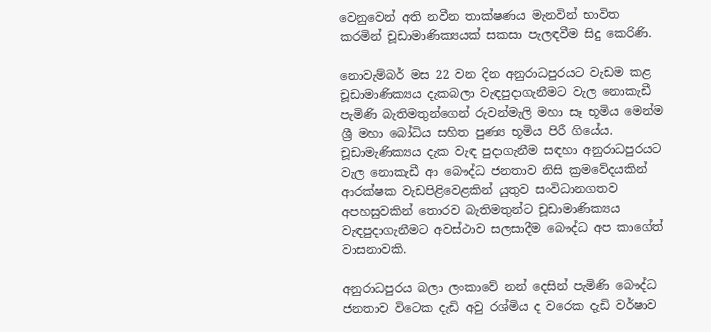වෙනුවෙන් අති නවීන තාක්ෂණය මැනවින් භාවිත කරමින් චූඩාමාණික්‍යයක් සකසා පැලඳවීම සිදු කෙරිණි.

නොවැම්බර් මස 22 වන දින අනුරාධපුරයට වැඩම කළ චූඩාමාණික්‍යය දැකබලා වැඳපුදාගැනීමට වැල නොකැඩී පැමිණි බැතිමතුන්ගෙන් රුවන්මැලි මහා සෑ භූමිය මෙන්ම ශ්‍රී මහා බෝධිය සහිත පුණ්‍ය භූමිය පිරී ගියේය. චූඩාමැණික්‍යය දැක වැඳ පුදාගැනීම සඳහා අනුරාධපුරයට වැල නොකැඩී ආ බෞද්ධ ජනතාව නිසි ක්‍රමවේදයකින් ආරක්ෂක වැඩපිළිවෙළකින් යුතුව සංවිධානගතව අපහසුවකින් තොරව බැතිමතුන්ට චූඩාමාණික්‍යය වැඳපුදාගැනීමට අවස්ථාව සලසාදීම බෞද්ධ අප කාගේත් වාසනාවකි.

අනුරාධපුරය බලා ලංකාවේ නන් දෙසින් පැමිණි බෞද්ධ ජනතාව විටෙක දැඩි අවු රශ්මිය ද වරෙක දැඩි වර්ෂාව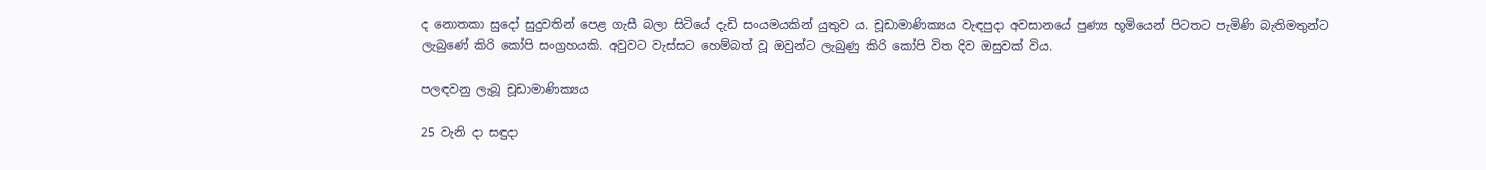ද නොතකා සුදෝ සුදුවතින් පෙළ ගැසී බලා සිටියේ දැඩි සංයමයකින් යුතුව ය. චූඩාමාණික්‍යය වැඳපුදා අවසානයේ පුණ්‍ය භූමියෙන් පිටතට පැමිණි බැතිමතුන්ට ලැබුණේ කිරි කෝපි සංග්‍රහයකි. අවුවට වැස්සට හෙම්බත් වූ ඔවුන්ට ලැබුණු කිරි කෝපි විත දිව ඔසුවක් විය.

පලඳවනු ලැබූ චූඩාමාණික්‍යය

25 වැනි දා සඳුදා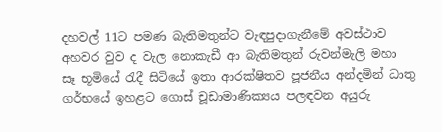දහවල් 11ට පමණ බැතිමතුන්ට වැඳපුදාගැනීමේ අවස්ථාව අහවර වුව ද වැල නොකැඩී ආ බැතිමතුන් රුවන්මැලි මහා සෑ‍ භූමියේ රැදී සිටියේ ඉතා ආරක්ෂිතව පූජනීය අන්දමින් ධාතු ගර්භයේ ඉහළට ගොස් චූඩාමාණික්‍යය පලඳවන අයුරු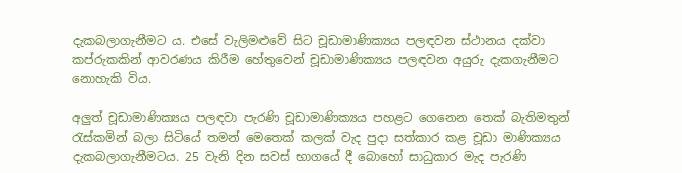දැකබලාගැනීමට ය. එසේ වැලිමළුවේ සිට චූඩාමාණික්‍යය පලඳවන ස්ථානය දක්වා කප්රුකකින් ආවරණය කිරීම හේතුවෙන් චූඩාමාණික්‍යය පලඳවන අයුරු දැකගැනීමට නොහැකි විය.

අලුත් චූඩාමාණික්‍යය පලඳවා පැරණි චූඩාමාණික්‍යය පහළට ගෙනෙන තෙක් බැතිමතුන් රැස්කමින් බලා සිටියේ තමන් මෙතෙක් කලක් වැද පුදා සත්කාර කළ චූඩා මාණික්‍යය දැකබලාගැනීමටය. 25 වැනි දින සවස් භාගයේ දී බොහෝ සාධුකාර මැද පැරණි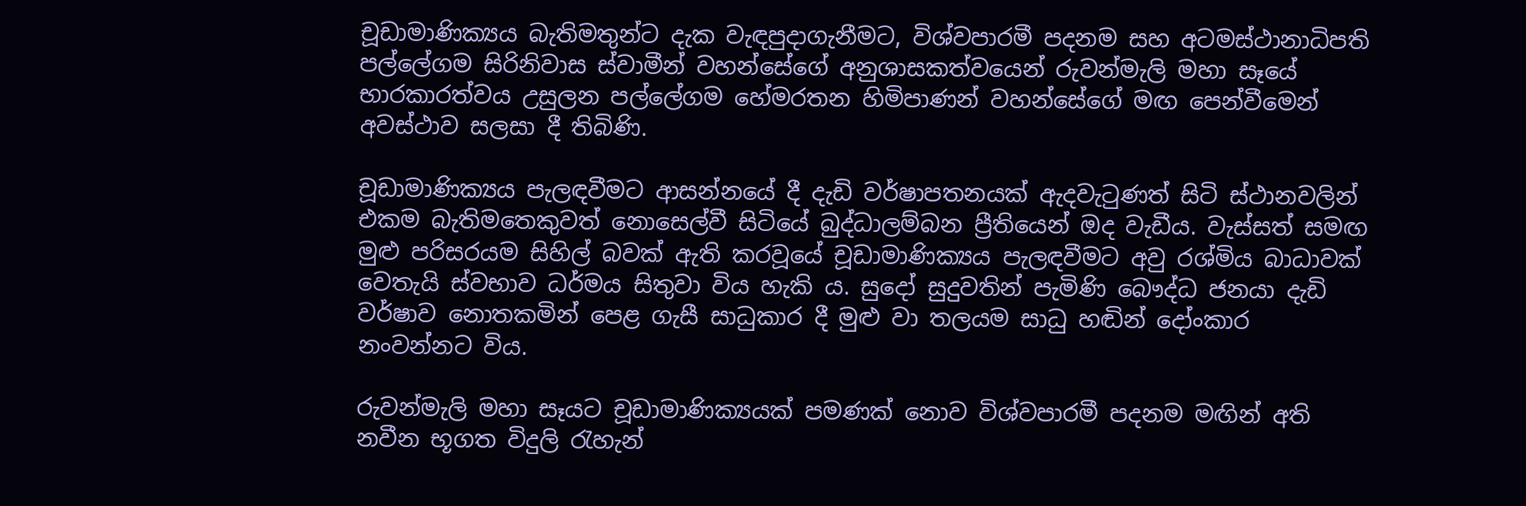චූඩාමාණික්‍යය බැතිමතුන්ට දැක වැඳපුදාගැනීමට, විශ්වපාරමී පදනම සහ අටමස්ථානාධිපති පල්ලේගම සිරිනිවාස ස්වාමීන් වහන්සේගේ අනුශාසකත්වයෙන් රුවන්මැලි මහා සෑයේ භාරකාරත්වය උසුලන පල්ලේගම හේමරතන හිමිපාණන් වහන්සේගේ මඟ පෙන්වීමෙන් අවස්ථාව සලසා දී තිබිණි.

චූඩාමාණික්‍යය පැලඳවීමට ආසන්නයේ දී දැඩි වර්ෂාපතනයක් ඇදවැටුණත් සිටි ස්ථානවලින් එකම බැතිමතෙකුවත් නොසෙල්වී සිටියේ බුද්ධාලම්බන ප්‍රීතියෙන් ඔද වැඩීය. වැස්සත් සමඟ මුළු පරිසරයම සිහිල් බවක් ඇති කරවූයේ චූඩාමාණික්‍යය පැලඳවීමට අවු රශ්මිය බාධාවක් වෙතැයි ස්වභාව ධර්මය සිතුවා විය හැකි ය. සුදෝ සුදුවතින් පැමිණි බෞද්ධ ජනයා දැඩි වර්ෂාව නොතකමින් පෙළ ගැසී සාධුකාර දී මුළු වා තලයම සාධු හඬින් දෝංකාර නංවන්නට විය.

රුවන්මැලි මහා සෑයට චූඩාමාණික්‍යයක් පමණක් නොව විශ්වපාරමී පදනම මඟින් අති නවීන භූගත විදුලි රැහැන්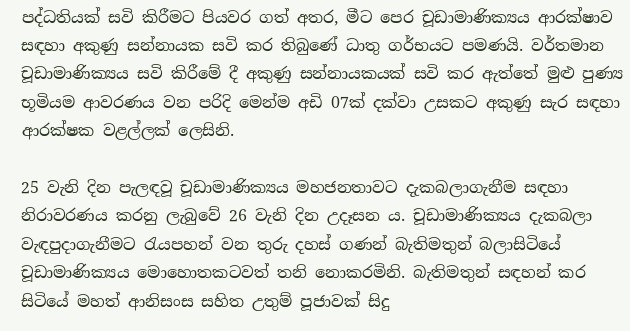පද්ධතියක් සවි කිරීමට පියවර ගත් අතර, මීට පෙර චූඩාමාණික්‍යය ආරක්ෂාව සඳහා අකුණු සන්නායක සවි කර තිබුණේ ධාතු ගර්භයට පමණයි. වර්තමාන චූඩාමාණික්‍යය සවි කිරීමේ දී අකුණු සන්නායකයක් සවි කර ඇත්තේ මුළු පුණ්‍ය භූමියම ආවරණය වන පරිදි මෙන්ම අඩි 07ක් දක්වා උසකට අකුණු සැර සඳහා ආරක්ෂක වළල්ලක් ලෙසිනි.

25 වැනි දින පැලඳවූ චූඩාමාණික්‍යය මහජනතාවට දැකබලාගැනීම සඳහා නිරාවරණය කරනු ලැබුවේ 26 වැනි දින උදෑසන ය. චූඩාමාණික්‍යය දැකබලා වැඳපුදාගැනීමට රැයපහන් වන තුරු දහස් ගණන් බැතිමතුන් බලාසිටියේ චූඩාමාණික්‍යය මොහොතකටවත් තනි නොකරමිනි. බැතිමතුන් සඳහන් කර සිටියේ මහත් ආනිසංස සහිත උතුම් පූජාවක් සිදු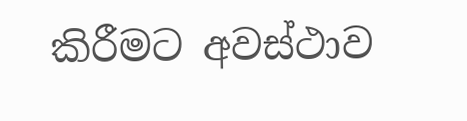කිරීමට අවස්ථාව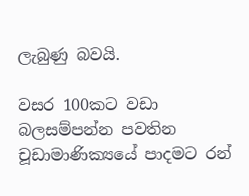ලැබුණු බවයි.

වසර 100කට වඩා බලසම්පන්න පවතින චූඩාමාණික්‍යයේ පාදමට රන්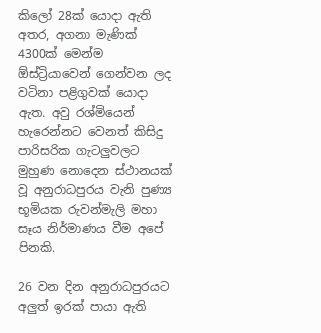කිලෝ 28ක් යොදා ඇති අතර, අගනා මැණික් 4300ක් මෙන්ම ඕස්ට්‍රියාවෙන් ගෙන්වන ලද වටිනා පළිගුවක් යොදා ඇත. අවු රශ්මියෙන් හැරෙන්නට වෙනත් කිසිදු පාරිසරික ගැටලුවලට මුහුණ නොදෙන ස්ථානයක් වූ අනුරාධපුරය වැනි පුණ්‍ය භූමියක රුවන්මැලි මහා සෑය නිර්මාණය වීම අපේ පිනකි.

26 වන දින අනුරාධපුරයට අලුත් ඉරක් පායා ඇති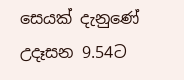සෙයක් දැනුණේ උදෑසන 9.54ට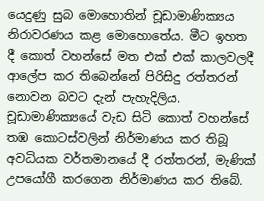යෙදුණු සුබ මොහොතින් චූඩාමාණික්‍යය නිරාවරණය කළ මොහොතේය. මීට ඉහත දී කොත් වහන්සේ මත එක් එක් කාලවලදී ආලේප කර තිබෙන්නේ පිරිසිදු රත්තරන් නොවන බවට දැන් පැහැදිලිය. චූඩාමාණික්‍යයේ වැඩ සිටි කොත් වහන්සේ තඹ කොටස්වලින් නිර්මාණය කර තිබූ අවධියක වර්තමානයේ දී රත්තරන්, මැණික් උපයෝගී කරගෙන නිර්මාණය කර තිබේ.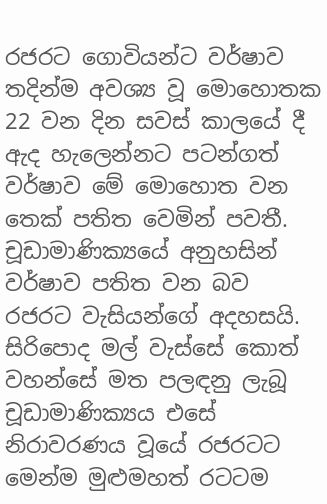රජරට ගොවියන්ට වර්ෂාව තදින්ම අවශ්‍ය වූ මොහොතක 22 වන දින සවස් කාලයේ දී ඇද හැලෙන්නට පටන්ගත් වර්ෂාව මේ මොහොත වන තෙක් පතිත වෙමින් පවතී. චූඩාමාණික්‍යයේ අනුහසින් වර්ෂාව පතිත වන බව රජරට වැසියන්ගේ අදහසයි. සිරිපොද මල් වැස්සේ කොත් වහන්සේ මත පලඳනු ලැබූ චූඩාමාණික්‍යය එසේ නිරාවරණය වූයේ රජරටට මෙන්ම මුළුමහත් රටටම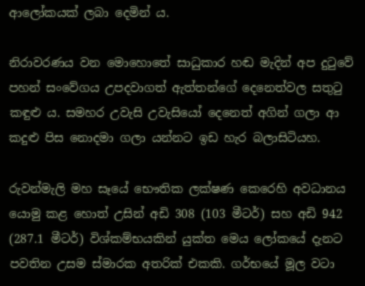ආලෝකයක් ලබා දෙමින් ය.

නිරාවරණය වන මොහොතේ සාධුකාර හඬ මැදින් අප දුටුවේ පහන් සංවේගය උපදවාගත් ඇත්තන්ගේ දෙනෙත්වල සතුටු කඳුළු ය. සමහර උවැසි උවැසියෝ දෙනෙත් අගින් ගලා ආ කදුළු පිස නොදමා ගලා යන්නට ඉඩ හැ‍ර බලාසිටියහ.

රුවන්මැලි මහ සෑයේ භෞතික ලක්ෂණ කෙරෙහි අවධානය යොමු කළ හොත් උසින් අඩි 308 (103 මීටර්) සහ අඩි 942 (287.1 මීටර්) විශ්කම්භයකින් යුක්ත මෙය ලෝකයේ දැනට පවතින උසම ස්මාරක අතරික් එකකි. ගර්භයේ මූල වටා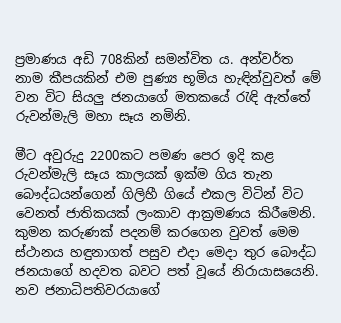ප්‍රමාණය අඩි 708කින් සමන්විත ය. අන්වර්ත නාම කීපයකින් එම පුණ්‍ය භූමිය හැඳින්වුවත් මේ වන විට සියලු ජනයාගේ මතකයේ රැඳි ඇත්තේ රුවන්මැලි මහා සෑය නමිනි.

මීට අවුරුදු 2200කට පමණ පෙර ඉදි කළ රුවන්මැලි සෑය කාලයක් ඉක්ම ගිය තැන බෞද්ධයන්ගෙන් ගිලිහී ගියේ එකල විටින් විට වෙනත් ජාතිකයක් ලංකාව ආක්‍රමණය කිරීමෙනි. කුමන කරුණක් පදනම් කරගෙන වුවත් මෙම ස්ථානය හඳුනාගත් පසුව එදා මෙදා තුර බෞද්ධ ජනයාගේ හදවත බවට පත් වූයේ නිරායාසයෙනි. නව ජනාධිපතිවරයාගේ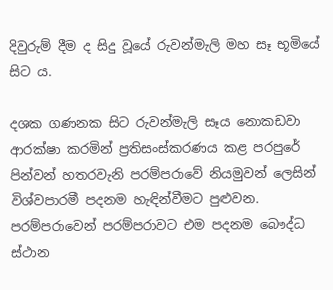දිවුරුම් දීම ද සිදු වූයේ රුවන්මැලි මහ සෑ භූමියේ සිට ය.

දශක ගණනක සිට රුවන්මැලි සෑය නොකඩවා ආරක්ෂා කරමින් ප්‍රතිසංස්කරණය කළ පරපුරේ පින්වන් හතරවැනි පරම්පරාවේ නියමුවන් ලෙසින් විශ්වපාරමී පදනම හැඳින්වීමට පුළුවන. පරම්පරාවෙන් පරම්පරාවට එම පදනම බෞද්ධ ස්ථාන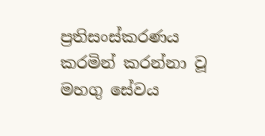ප්‍රතිසංස්කරණය කරමින් කරන්නා වූ මහගු සේවය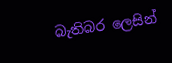බැතිබර ලෙසින්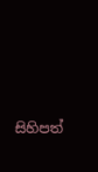සිහිපත්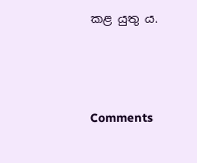කළ යුතු ය.



Comments